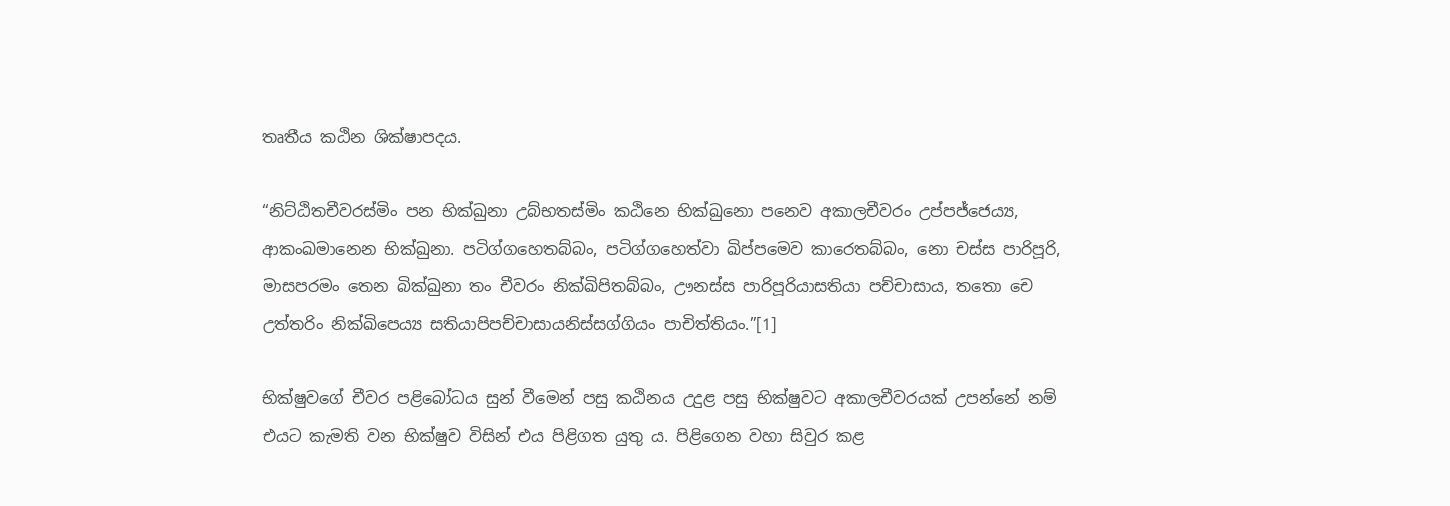තෘතීය කඨින ශික්ෂාපදය.

“නිට්ඨිතචීවරස්මිං පන භික්ඛුනා උබ්භතස්මිං කඨිනෙ භික්ඛුනො පනෙව අකාලචීවරං උප්පජ්ජෙය්‍ය, ආකංඛමානෙන භික්ඛුනා. පටිග්ගහෙතබ්බං, පටිග්ගහෙත්වා ඛිප්පමෙව කාරෙතබ්බං, නො චස්ස පාරිපූරි, මාසපරමං තෙන බික්ඛුනා තං චීවරං නික්ඛිපිතබ්බං, ඌනස්ස පාරිපූරියාසතියා පච්චාසාය, තතො චෙ උත්තරිං නික්ඛිපෙය්‍ය සතියාපිපච්චාසායනිස්සග්ගියං පාචිත්තියං.”[1]

භික්ෂුවගේ චීවර පළිබෝධය සුන් වීමෙන් පසු කඨිනය උදුළ පසු භික්ෂුවට අකාලචීවරයක් උපන්නේ නම් එයට කැමති වන භික්ෂුව විසින් එය පිළිගත යුතු ය. පිළිගෙන වහා සිවුර කළ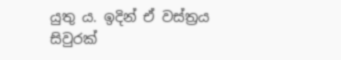යුතු ය. ඉදින් ඒ වස්ත්‍ර‍ය සිවුරක්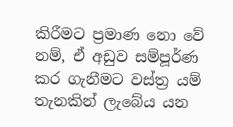කිරීමට ප්‍ර‍මාණ නො වේ නම්, ඒ අඩුව සම්පූර්ණ කර ගැනීමට වස්ත්‍ර‍ යම් තැනකින් ලැබේය යන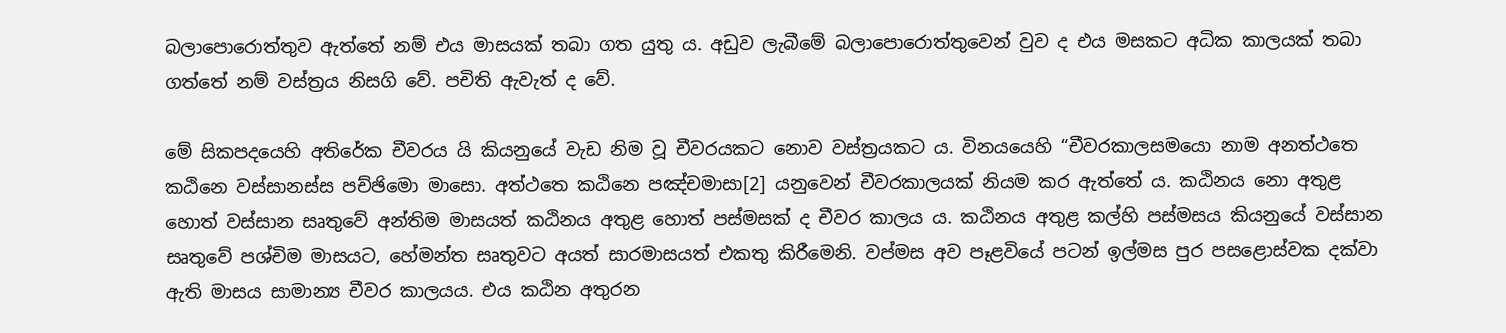බලාපොරොත්තුව ඇත්තේ නම් එය මාසයක් තබා ගත යුතු ය. අඩුව ලැබීමේ බලාපොරොත්තුවෙන් වුව ද එය මසකට අධික කාලයක් තබා ගත්තේ නම් වස්ත්‍ර‍ය නිසගි වේ. පචිති ඇවැත් ද වේ.

මේ සිකපදයෙහි අතිරේක චීවරය යි කියනුයේ වැඩ නිම වූ චීවරයකට නොව වස්ත්‍ර‍යකට ය. විනයයෙහි “චීවරකාලසමයො නාම අනත්ථතෙ කඨිනෙ වස්සානස්ස පච්ඡිමො මාසො. අත්ථතෙ කඨිනෙ පඤ්චමාසා[2] යනුවෙන් චීවරකාලයක් නියම කර ඇත්තේ ය. කඨිනය නො අතුළ හොත් වස්සාන සෘතුවේ අන්තිම මාසයත් කඨිනය අතුළ හොත් පස්මසක් ද චීවර කාලය ය. කඨිනය අතුළ කල්හි පස්මසය කියනුයේ වස්සාන සෘතුවේ පශ්චිම මාසයට, හේමන්ත සෘතුවට අයත් සාරමාසයත් එකතු කිරීමෙනි. වප්මස අව පෑළවියේ පටන් ඉල්මස පුර පසළොස්වක දක්වා ඇති මාසය සාමාන්‍ය චීවර කාලයය. එය කඨින අතුරන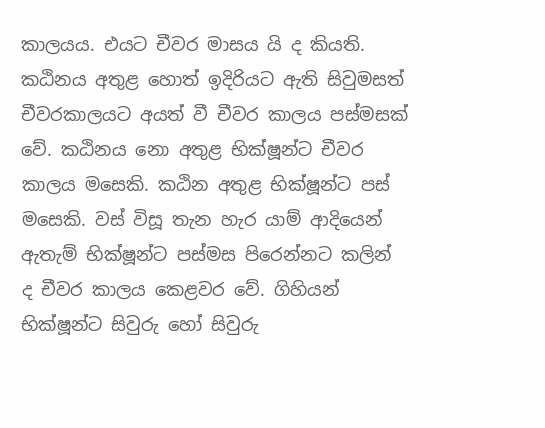කාලයය. එයට චීවර මාසය යි ද කියති. කඨිනය අතුළ හොත් ඉදිරියට ඇති සිවුමසත් චීවරකාලයට අයත් වී චීවර කාලය පස්මසක් වේ. කඨිනය නො අතුළ භික්ෂූන්ට චීවර කාලය මසෙකි. කඨින අතුළ භික්ෂූන්ට පස් මසෙකි. වස් විසූ තැන හැර යාම් ආදියෙන් ඇතැම් භික්ෂූන්ට පස්මස පිරෙන්නට කලින් ද චීවර කාලය කෙළවර වේ. ගිහියන් භික්ෂූන්ට සිවුරු හෝ සිවුරු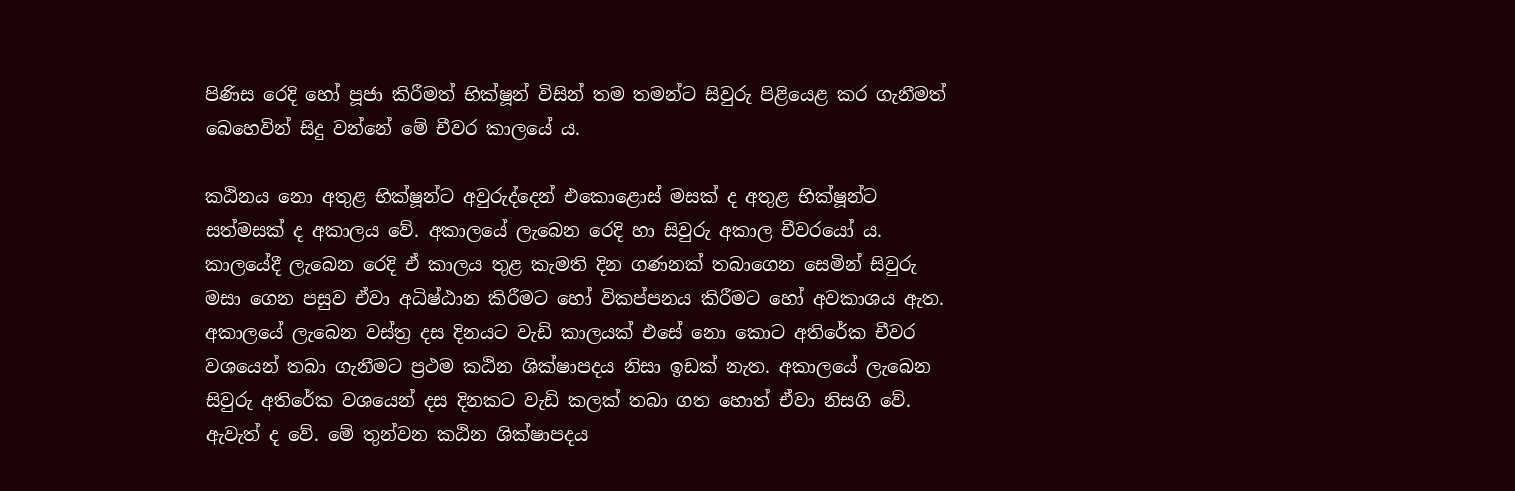පිණිස රෙදි හෝ පූජා කිරීමත් භික්ෂූන් විසින් තම තමන්ට සිවුරු පිළියෙළ කර ගැනීමත් බෙහෙවින් සිදු වන්නේ මේ චීවර කාලයේ ය.

කඨිනය නො අතුළ භික්ෂූන්ට අවුරුද්දෙන් එකොළොස් මසක් ද අතුළ භික්ෂූන්ට සත්මසක් ද අකාලය වේ. අකාලයේ ලැබෙන රෙදි හා සිවුරු අකාල චීවරයෝ ය. කාලයේදී ලැබෙන රෙදි ඒ කාලය තුළ කැමති දින ගණනක් තබාගෙන සෙමින් සිවුරු මසා ගෙන පසුව ඒවා අධිෂ්ඨාන කිරීමට හෝ විකප්පනය කිරීමට හෝ අවකාශය ඇත. අකාලයේ ලැබෙන වස්ත්‍ර‍ දස දිනයට වැඩි කාලයක් එසේ නො කොට අතිරේක චීවර වශයෙන් තබා ගැනීමට ප්‍ර‍ථම කඨින ශික්ෂාපදය නිසා ඉඩක් නැත. අකාලයේ ලැබෙන සිවුරු අතිරේක වශයෙන් දස දිනකට වැඩි කලක් තබා ගත හොත් ඒවා නිසගි වේ. ඇවැත් ද වේ. මේ තුන්වන කඨින ශික්ෂාපදය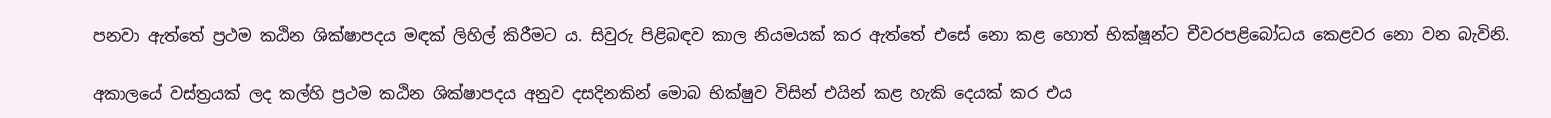පනවා ඇත්තේ ප්‍ර‍ථම කඨින ශික්ෂාපදය මඳක් ලිහිල් කිරීමට ය. සිවුරු පිළිබඳව කාල නියමයක් කර ඇත්තේ එසේ නො කළ හොත් භික්ෂූන්ට චීවරපළිබෝධය කෙළවර නො වන බැවිනි.

අකාලයේ වස්ත්‍ර‍යක් ලද කල්හි ප්‍ර‍ථම කඨින ශික්ෂාපදය අනුව දසදිනකින් මොබ භික්ෂුව විසින් එයින් කළ හැකි දෙයක් කර එය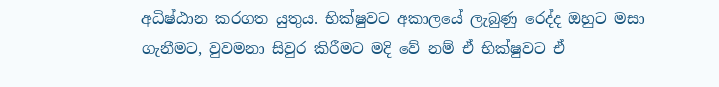අධිෂ්ඨාන කරගත යුතුය. භික්ෂුවට අකාලයේ ලැබුණු රෙද්ද ඔහුට මසා ගැනීමට, වුවමනා සිවුර කිරීමට මදි වේ නම් ඒ භික්ෂුවට ඒ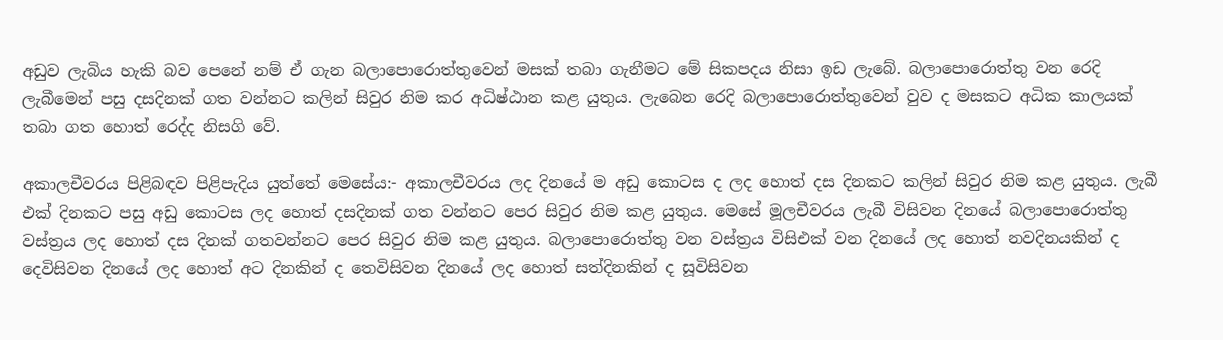අඩුව ලැබිය හැකි බව පෙනේ නම් ඒ ගැන බලාපොරොත්තුවෙන් මසක් තබා ගැනීමට මේ සිකපදය නිසා ඉඩ ලැබේ. බලාපොරොත්තු වන රෙදි ලැබීමෙන් පසු දසදිනක් ගත වන්නට කලින් සිවුර නිම කර අධිෂ්ඨාන කළ යුතුය. ලැබෙන රෙදි බලාපොරොත්තුවෙන් වුව ද මසකට අධික කාලයක් තබා ගත හොත් රෙද්ද නිසගි වේ.

අකාලචීවරය පිළිබඳව පිළිපැදිය යුත්තේ මෙසේය:- අකාලචීවරය ලද දිනයේ ම අඩු කොටස ද ලද හොත් දස දිනකට කලින් සිවුර නිම කළ යුතුය. ලැබී එක් දිනකට පසු අඩු කොටස ලද හොත් දසදිනක් ගත වන්නට පෙර සිවුර නිම කළ යුතුය. මෙසේ මූලචීවරය ලැබී විසිවන දිනයේ බලාපොරොත්තු වස්ත්‍ර‍ය ලද හොත් දස දිනක් ගතවන්නට පෙර සිවුර නිම කළ යුතුය. බලාපොරොත්තු වන වස්ත්‍ර‍ය විසිඑක් වන දිනයේ ලද හොත් නවදිනයකින් ද දෙවිසිවන දිනයේ ලද හොත් අට දිනකින් ද තෙවිසිවන දිනයේ ලද හොත් සත්දිනකින් ද සූවිසිවන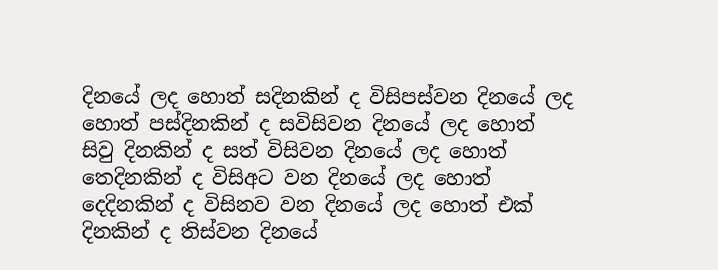දිනයේ ලද හොත් සදිනකින් ද විසිපස්වන දිනයේ ලද හොත් පස්දිනකින් ද සවිසිවන දිනයේ ලද හොත් සිවු දිනකින් ද සත් විසිවන දිනයේ ලද හොත් තෙදිනකින් ද විසිඅට වන දිනයේ ලද හොත් දෙදිනකින් ද විසිනව වන දිනයේ ලද හොත් එක් දිනකින් ද තිස්වන දිනයේ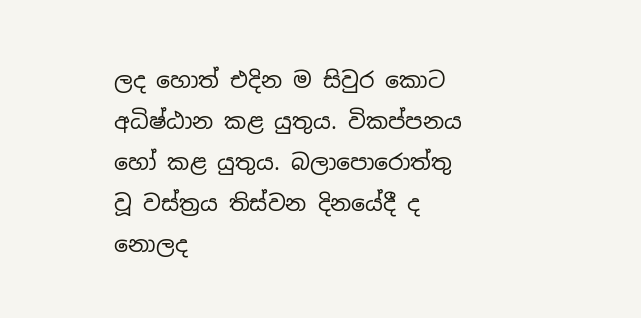ලද හොත් එදින ම සිවුර කොට අධිෂ්ඨාන කළ යුතුය. විකප්පනය හෝ කළ යුතුය. බලාපොරොත්තු වූ වස්ත්‍ර‍ය තිස්වන දිනයේදී ද නොලද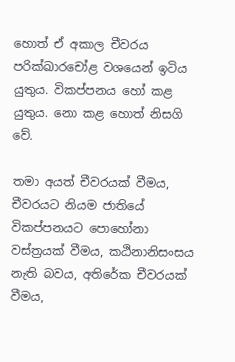හොත් ඒ අකාල චීවරය පරික්ඛාරචෝළ වශයෙන් ඉටිය යුතුය. විකප්පනය හෝ කළ යුතුය. නො කළ හොත් නිසගි වේ.

තමා අයත් චීවරයක් වීමය, චීවරයට නියම ජාතියේ විකප්පනයට පොහෝනා වස්ත්‍ර‍යක් වීමය, කඨිනානිසංසය නැති බවය, අතිරේක චීවරයක් වීමය,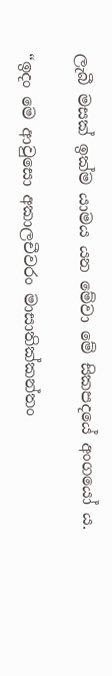ලැබී මසක් ඉක්ම යාමය යන මේවා මේ සිකපදයේ අංගයෝ ය.

“ඉදං මෙ ආවුසො අකාලචීවරං මාසාතික්කන්තං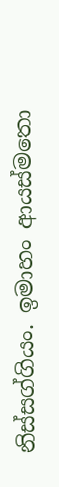නිස්සග්ගියං. ඉමාහං ආයස්මතො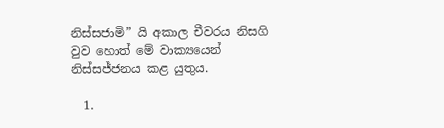නිස්සජාමි” යි අකාල චීවරය නිසගි වුව හොත් මේ වාක්‍යයෙන් නිස්සජ්ජනය කළ යුතුය.

  1.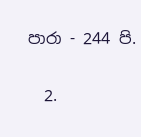පාරා - 244 පි.

  2.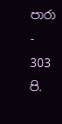පාරා - 303 පි.